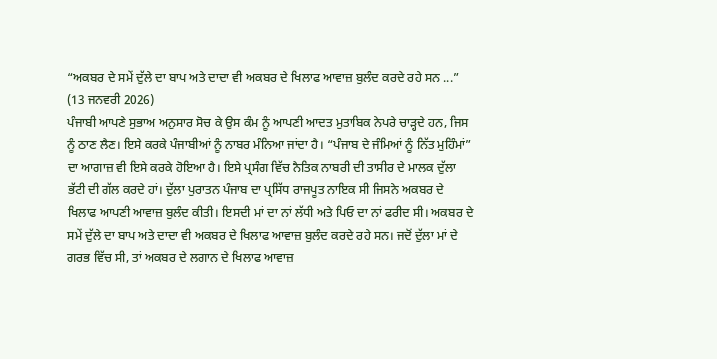“ਅਕਬਰ ਦੇ ਸਮੇਂ ਦੁੱਲੇ ਦਾ ਬਾਪ ਅਤੇ ਦਾਦਾ ਵੀ ਅਕਬਰ ਦੇ ਖਿਲਾਫ ਆਵਾਜ਼ ਬੁਲੰਦ ਕਰਦੇ ਰਹੇ ਸਨ ...”
(13 ਜਨਵਰੀ 2026)
ਪੰਜਾਬੀ ਆਪਣੇ ਸੁਭਾਅ ਅਨੁਸਾਰ ਸੋਚ ਕੇ ਉਸ ਕੰਮ ਨੂੰ ਆਪਣੀ ਆਦਤ ਮੁਤਾਬਿਕ ਨੇਪਰੇ ਚਾੜ੍ਹਦੇ ਹਨ, ਜਿਸ ਨੂੰ ਠਾਣ ਲੈਣ। ਇਸੇ ਕਰਕੇ ਪੰਜਾਬੀਆਂ ਨੂੰ ਨਾਬਰ ਮੰਨਿਆ ਜਾਂਦਾ ਹੈ। “ਪੰਜਾਬ ਦੇ ਜੰਮਿਆਂ ਨੂੰ ਨਿੱਤ ਮੁਹਿੰਮਾਂ” ਦਾ ਆਗਾਜ਼ ਵੀ ਇਸੇ ਕਰਕੇ ਹੋਇਆ ਹੈ। ਇਸੇ ਪ੍ਰਸੰਗ ਵਿੱਚ ਨੈਤਿਕ ਨਾਬਰੀ ਦੀ ਤਾਸੀਰ ਦੇ ਮਾਲਕ ਦੁੱਲਾ ਭੱਟੀ ਦੀ ਗੱਲ ਕਰਦੇ ਹਾਂ। ਦੁੱਲਾ ਪੁਰਾਤਨ ਪੰਜਾਬ ਦਾ ਪ੍ਰਸਿੱਧ ਰਾਜਪੂਤ ਨਾਇਕ ਸੀ ਜਿਸਨੇ ਅਕਬਰ ਦੇ ਖਿਲਾਫ ਆਪਣੀ ਆਵਾਜ਼ ਬੁਲੰਦ ਕੀਤੀ। ਇਸਦੀ ਮਾਂ ਦਾ ਨਾਂ ਲੱਧੀ ਅਤੇ ਪਿਓ ਦਾ ਨਾਂ ਫਰੀਦ ਸੀ। ਅਕਬਰ ਦੇ ਸਮੇਂ ਦੁੱਲੇ ਦਾ ਬਾਪ ਅਤੇ ਦਾਦਾ ਵੀ ਅਕਬਰ ਦੇ ਖਿਲਾਫ ਆਵਾਜ਼ ਬੁਲੰਦ ਕਰਦੇ ਰਹੇ ਸਨ। ਜਦੋਂ ਦੁੱਲਾ ਮਾਂ ਦੇ ਗਰਭ ਵਿੱਚ ਸੀ, ਤਾਂ ਅਕਬਰ ਦੇ ਲਗਾਨ ਦੇ ਖਿਲਾਫ ਆਵਾਜ਼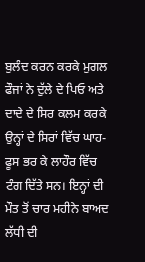ਬੁਲੰਦ ਕਰਨ ਕਰਕੇ ਮੁਗਲ ਫੌਜਾਂ ਨੇ ਦੁੱਲੇ ਦੇ ਪਿਓ ਅਤੇ ਦਾਦੇ ਦੇ ਸਿਰ ਕਲਮ ਕਰਕੇ ਉਨ੍ਹਾਂ ਦੇ ਸਿਰਾਂ ਵਿੱਚ ਘਾਹ-ਫੂਸ ਭਰ ਕੇ ਲਾਹੌਰ ਵਿੱਚ ਟੰਗ ਦਿੱਤੇ ਸਨ। ਇਨ੍ਹਾਂ ਦੀ ਮੌਤ ਤੋਂ ਚਾਰ ਮਹੀਨੇ ਬਾਅਦ ਲੱਧੀ ਦੀ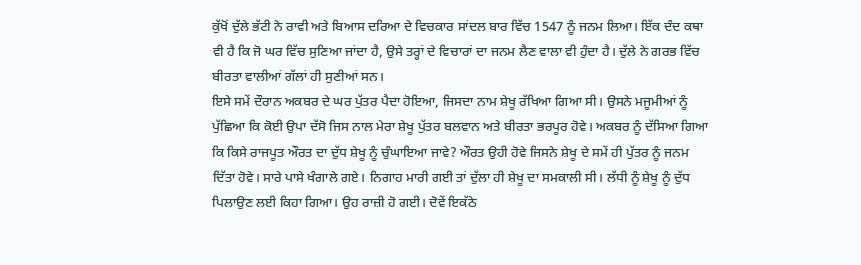ਕੁੱਖੋਂ ਦੁੱਲੇ ਭੱਟੀ ਨੇ ਰਾਵੀ ਅਤੇ ਬਿਆਸ ਦਰਿਆ ਦੇ ਵਿਚਕਾਰ ਸਾਂਦਲ ਬਾਰ ਵਿੱਚ 1547 ਨੂੰ ਜਨਮ ਲਿਆ। ਇੱਕ ਦੰਦ ਕਥਾ ਵੀ ਹੈ ਕਿ ਜੋ ਘਰ ਵਿੱਚ ਸੁਣਿਆ ਜਾਂਦਾ ਹੈ, ਉਸੇ ਤਰ੍ਹਾਂ ਦੇ ਵਿਚਾਰਾਂ ਦਾ ਜਨਮ ਲੈਣ ਵਾਲਾ ਵੀ ਹੁੰਦਾ ਹੈ। ਦੁੱਲੇ ਨੇ ਗਰਭ ਵਿੱਚ ਬੀਰਤਾ ਵਾਲੀਆਂ ਗੱਲਾਂ ਹੀ ਸੁਣੀਆਂ ਸਨ।
ਇਸੇ ਸਮੇਂ ਦੌਰਾਨ ਅਕਬਰ ਦੇ ਘਰ ਪੁੱਤਰ ਪੈਦਾ ਹੋਇਆ, ਜਿਸਦਾ ਨਾਮ ਸ਼ੇਖੂ ਰੱਖਿਆ ਗਿਆ ਸੀ। ਉਸਨੇ ਮਜੂਮੀਆਂ ਨੂੰ ਪੁੱਛਿਆ ਕਿ ਕੋਈ ਉਪਾ ਦੱਸੋ ਜਿਸ ਨਾਲ ਮੇਰਾ ਸ਼ੇਖੂ ਪੁੱਤਰ ਬਲਵਾਨ ਅਤੇ ਬੀਰਤਾ ਭਰਪੂਰ ਹੋਵੇ। ਅਕਬਰ ਨੂੰ ਦੱਸਿਆ ਗਿਆ ਕਿ ਕਿਸੇ ਰਾਜਪੂਤ ਔਰਤ ਦਾ ਦੁੱਧ ਸ਼ੇਖੂ ਨੂੰ ਚੁੰਘਾਇਆ ਜਾਵੇ? ਔਰਤ ਉਹੀ ਹੋਵੇ ਜਿਸਨੇ ਸ਼ੇਖੂ ਦੇ ਸਮੇਂ ਹੀ ਪੁੱਤਰ ਨੂੰ ਜਨਮ ਦਿੱਤਾ ਹੋਵੇ। ਸਾਰੇ ਪਾਸੇ ਖੰਗਾਲੇ ਗਏ। ਨਿਗਾਹ ਮਾਰੀ ਗਈ ਤਾਂ ਦੁੱਲਾ ਹੀ ਸ਼ੇਖੂ ਦਾ ਸਮਕਾਲੀ ਸੀ। ਲੱਧੀ ਨੂੰ ਸ਼ੇਖੂ ਨੂੰ ਦੁੱਧ ਪਿਲਾਉਣ ਲਈ ਕਿਹਾ ਗਿਆ। ਉਹ ਰਾਜ਼ੀ ਹੋ ਗਈ। ਦੋਵੇਂ ਇਕੱਠੇ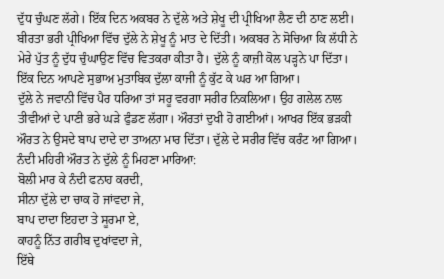ਦੁੱਧ ਚੁੰਘਣ ਲੱਗੇ। ਇੱਕ ਦਿਨ ਅਕਬਰ ਨੇ ਦੁੱਲੇ ਅਤੇ ਸ਼ੇਖੂ ਦੀ ਪ੍ਰੀਖਿਆ ਲੈਣ ਦੀ ਠਾਣ ਲਈ। ਬੀਰਤਾ ਭਰੀ ਪ੍ਰੀਖਿਆ ਵਿੱਚ ਦੁੱਲੇ ਨੇ ਸ਼ੇਖੂ ਨੂੰ ਮਾਤ ਦੇ ਦਿੱਤੀ। ਅਕਬਰ ਨੇ ਸੋਚਿਆ ਕਿ ਲੱਧੀ ਨੇ ਮੇਰੇ ਪੁੱਤ ਨੂੰ ਦੁੱਧ ਚੁੰਘਾਉਣ ਵਿੱਚ ਵਿਤਕਰਾ ਕੀਤਾ ਹੈ। ਦੁੱਲੇ ਨੂੰ ਕਾਜ਼ੀ ਕੋਲ ਪੜ੍ਹਨੇ ਪਾ ਦਿੱਤਾ। ਇੱਕ ਦਿਨ ਆਪਣੇ ਸੁਭਾਅ ਮੁਤਾਬਿਕ ਦੁੱਲਾ ਕਾਜੀ ਨੂੰ ਕੁੱਟ ਕੇ ਘਰ ਆ ਗਿਆ।
ਦੁੱਲੇ ਨੇ ਜਵਾਨੀ ਵਿੱਚ ਪੈਰ ਧਰਿਆ ਤਾਂ ਸਰੂ ਵਰਗਾ ਸਰੀਰ ਨਿਕਲਿਆ। ਉਹ ਗਲੇਲ ਨਾਲ ਤੀਵੀਆਂ ਦੇ ਪਾਣੀ ਭਰੇ ਘੜੇ ਫੁੰਡਣ ਲੱਗਾ। ਔਰਤਾਂ ਦੁਖੀ ਹੋ ਗਈਆਂ। ਆਖਰ ਇੱਕ ਭੜਕੀ ਔਰਤ ਨੇ ਉਸਦੇ ਬਾਪ ਦਾਦੇ ਦਾ ਤਾਅਨਾ ਮਾਰ ਦਿੱਤਾ। ਦੁੱਲੇ ਦੇ ਸਰੀਰ ਵਿੱਚ ਕਰੰਟ ਆ ਗਿਆ। ਨੰਦੀ ਮਹਿਰੀ ਔਰਤ ਨੇ ਦੁੱਲੇ ਨੂੰ ਮਿਹਣਾ ਮਾਰਿਆ:
ਬੋਲੀ ਮਾਰ ਕੇ ਨੰਦੀ ਫਨਾਹ ਕਰਦੀ,
ਸੀਨਾ ਦੁੱਲੇ ਦਾ ਚਾਕ ਹੋ ਜਾਂਵਦਾ ਜੇ,
ਬਾਪ ਦਾਦਾ ਇਹਦਾ ਤੇ ਸੂਰਮਾ ਏ,
ਕਾਹਨੂੰ ਨਿੱਤ ਗਰੀਬ ਦੁਖਾਂਵਦਾ ਜੇ,
ਇੱਥੇ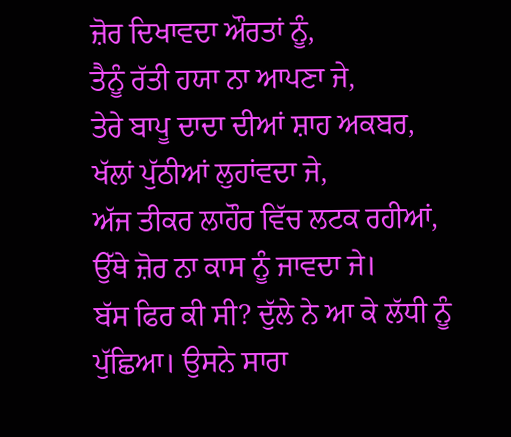ਜ਼ੋਰ ਦਿਖਾਵਦਾ ਔਰਤਾਂ ਨੂੰ,
ਤੈਨੂੰ ਰੱਤੀ ਹਯਾ ਨਾ ਆਪਣਾ ਜੇ,
ਤੇਰੇ ਬਾਪੂ ਦਾਦਾ ਦੀਆਂ ਸ਼ਾਹ ਅਕਬਰ,
ਖੱਲਾਂ ਪੁੱਠੀਆਂ ਲੁਹਾਂਵਦਾ ਜੇ,
ਅੱਜ ਤੀਕਰ ਲਾਹੌਰ ਵਿੱਚ ਲਟਕ ਰਹੀਆਂ,
ਉੱਥੇ ਜ਼ੋਰ ਨਾ ਕਾਸ ਨੂੰ ਜਾਵਦਾ ਜੇ।
ਬੱਸ ਫਿਰ ਕੀ ਸੀ? ਦੁੱਲੇ ਨੇ ਆ ਕੇ ਲੱਧੀ ਨੂੰ ਪੁੱਛਿਆ। ਉਸਨੇ ਸਾਰਾ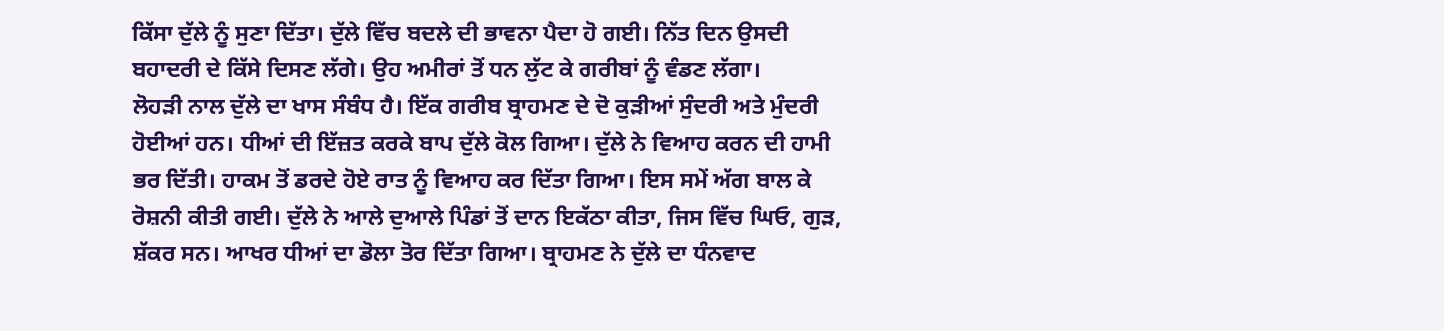ਕਿੱਸਾ ਦੁੱਲੇ ਨੂੰ ਸੁਣਾ ਦਿੱਤਾ। ਦੁੱਲੇ ਵਿੱਚ ਬਦਲੇ ਦੀ ਭਾਵਨਾ ਪੈਦਾ ਹੋ ਗਈ। ਨਿੱਤ ਦਿਨ ਉਸਦੀ ਬਹਾਦਰੀ ਦੇ ਕਿੱਸੇ ਦਿਸਣ ਲੱਗੇ। ਉਹ ਅਮੀਰਾਂ ਤੋਂ ਧਨ ਲੁੱਟ ਕੇ ਗਰੀਬਾਂ ਨੂੰ ਵੰਡਣ ਲੱਗਾ।
ਲੋਹੜੀ ਨਾਲ ਦੁੱਲੇ ਦਾ ਖਾਸ ਸੰਬੰਧ ਹੈ। ਇੱਕ ਗਰੀਬ ਬ੍ਰਾਹਮਣ ਦੇ ਦੋ ਕੁੜੀਆਂ ਸੁੰਦਰੀ ਅਤੇ ਮੁੰਦਰੀ ਹੋਈਆਂ ਹਨ। ਧੀਆਂ ਦੀ ਇੱਜ਼ਤ ਕਰਕੇ ਬਾਪ ਦੁੱਲੇ ਕੋਲ ਗਿਆ। ਦੁੱਲੇ ਨੇ ਵਿਆਹ ਕਰਨ ਦੀ ਹਾਮੀ ਭਰ ਦਿੱਤੀ। ਹਾਕਮ ਤੋਂ ਡਰਦੇ ਹੋਏ ਰਾਤ ਨੂੰ ਵਿਆਹ ਕਰ ਦਿੱਤਾ ਗਿਆ। ਇਸ ਸਮੇਂ ਅੱਗ ਬਾਲ ਕੇ ਰੋਸ਼ਨੀ ਕੀਤੀ ਗਈ। ਦੁੱਲੇ ਨੇ ਆਲੇ ਦੁਆਲੇ ਪਿੰਡਾਂ ਤੋਂ ਦਾਨ ਇਕੱਠਾ ਕੀਤਾ, ਜਿਸ ਵਿੱਚ ਘਿਓ, ਗੁੜ, ਸ਼ੱਕਰ ਸਨ। ਆਖਰ ਧੀਆਂ ਦਾ ਡੋਲਾ ਤੋਰ ਦਿੱਤਾ ਗਿਆ। ਬ੍ਰਾਹਮਣ ਨੇ ਦੁੱਲੇ ਦਾ ਧੰਨਵਾਦ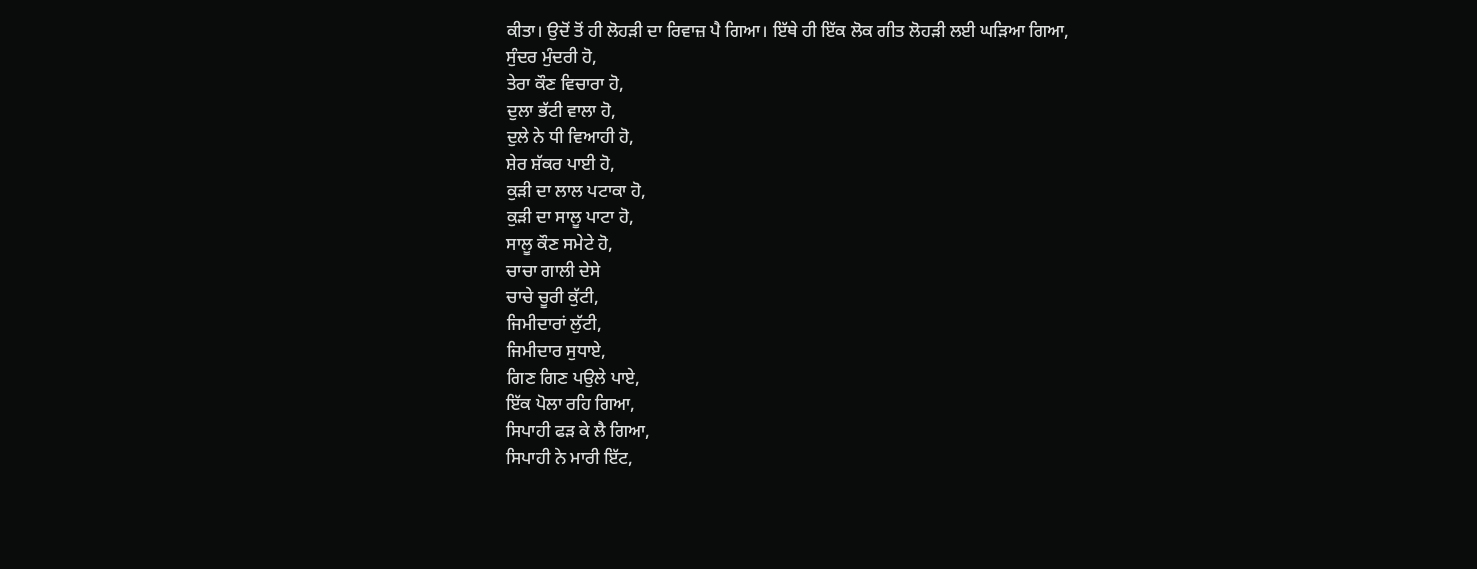ਕੀਤਾ। ਉਦੋਂ ਤੋਂ ਹੀ ਲੋਹੜੀ ਦਾ ਰਿਵਾਜ਼ ਪੈ ਗਿਆ। ਇੱਥੇ ਹੀ ਇੱਕ ਲੋਕ ਗੀਤ ਲੋਹੜੀ ਲਈ ਘੜਿਆ ਗਿਆ,
ਸੁੰਦਰ ਮੁੰਦਰੀ ਹੋ,
ਤੇਰਾ ਕੌਣ ਵਿਚਾਰਾ ਹੋ,
ਦੁਲਾ ਭੱਟੀ ਵਾਲਾ ਹੋ,
ਦੁਲੇ ਨੇ ਧੀ ਵਿਆਹੀ ਹੋ,
ਸ਼ੇਰ ਸ਼ੱਕਰ ਪਾਈ ਹੋ,
ਕੁੜੀ ਦਾ ਲਾਲ ਪਟਾਕਾ ਹੋ,
ਕੁੜੀ ਦਾ ਸਾਲੂ ਪਾਟਾ ਹੋ,
ਸਾਲੂ ਕੌਣ ਸਮੇਟੇ ਹੋ,
ਚਾਚਾ ਗਾਲੀ ਦੇਸੇ
ਚਾਚੇ ਚੂਰੀ ਕੁੱਟੀ,
ਜਿਮੀਦਾਰਾਂ ਲੁੱਟੀ,
ਜਿਮੀਦਾਰ ਸੁਧਾਏ,
ਗਿਣ ਗਿਣ ਪਉਲੇ ਪਾਏ,
ਇੱਕ ਪੋਲਾ ਰਹਿ ਗਿਆ,
ਸਿਪਾਹੀ ਫੜ ਕੇ ਲੈ ਗਿਆ,
ਸਿਪਾਹੀ ਨੇ ਮਾਰੀ ਇੱਟ,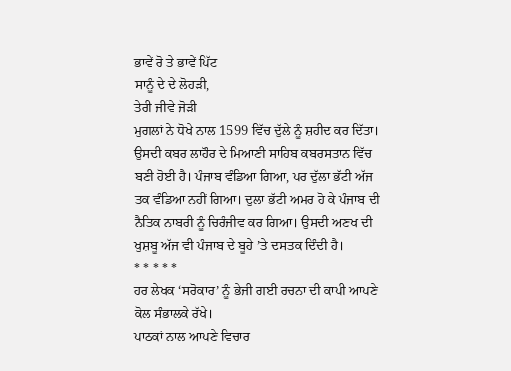ਭਾਵੇਂ ਰੋ ਤੇ ਭਾਵੇਂ ਪਿੱਟ
ਸਾਨੂੰ ਦੇ ਦੇ ਲੋਹੜੀ,
ਤੇਰੀ ਜੀਵੇ ਜੋੜੀ
ਮੁਗਲਾਂ ਨੇ ਧੋਖੇ ਨਾਲ 1599 ਵਿੱਚ ਦੁੱਲੇ ਨੂੰ ਸ਼ਹੀਦ ਕਰ ਦਿੱਤਾ। ਉਸਦੀ ਕਬਰ ਲਾਹੌਰ ਦੇ ਮਿਆਣੀ ਸਾਹਿਬ ਕਬਰਸਤਾਨ ਵਿੱਚ ਬਣੀ ਹੋਈ ਹੈ। ਪੰਜਾਬ ਵੰਡਿਆ ਗਿਆ, ਪਰ ਦੁੱਲਾ ਭੱਟੀ ਅੱਜ ਤਕ ਵੰਡਿਆ ਨਹੀਂ ਗਿਆ। ਦੁਲਾ ਭੱਟੀ ਅਮਰ ਹੋ ਕੇ ਪੰਜਾਬ ਦੀ ਨੈਤਿਕ ਨਾਬਰੀ ਨੂੰ ਚਿਰੰਜੀਵ ਕਰ ਗਿਆ। ਉਸਦੀ ਅਣਖ ਦੀ ਖੁਸ਼ਬੂ ਅੱਜ ਵੀ ਪੰਜਾਬ ਦੇ ਬੂਹੇ ’ਤੇ ਦਸਤਕ ਦਿੰਦੀ ਹੈ।
* * * * *
ਹਰ ਲੇਖਕ ‘ਸਰੋਕਾਰ’ ਨੂੰ ਭੇਜੀ ਗਈ ਰਚਨਾ ਦੀ ਕਾਪੀ ਆਪਣੇ ਕੋਲ ਸੰਭਾਲਕੇ ਰੱਖੇ।
ਪਾਠਕਾਂ ਨਾਲ ਆਪਣੇ ਵਿਚਾਰ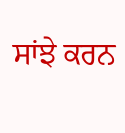ਸਾਂਝੇ ਕਰਨ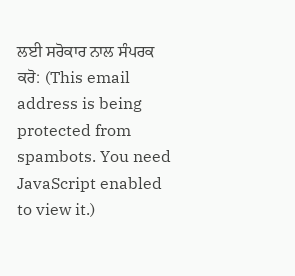ਲਈ ਸਰੋਕਾਰ ਨਾਲ ਸੰਪਰਕ ਕਰੋ: (This email address is being protected from spambots. You need JavaScript enabled to view it.)